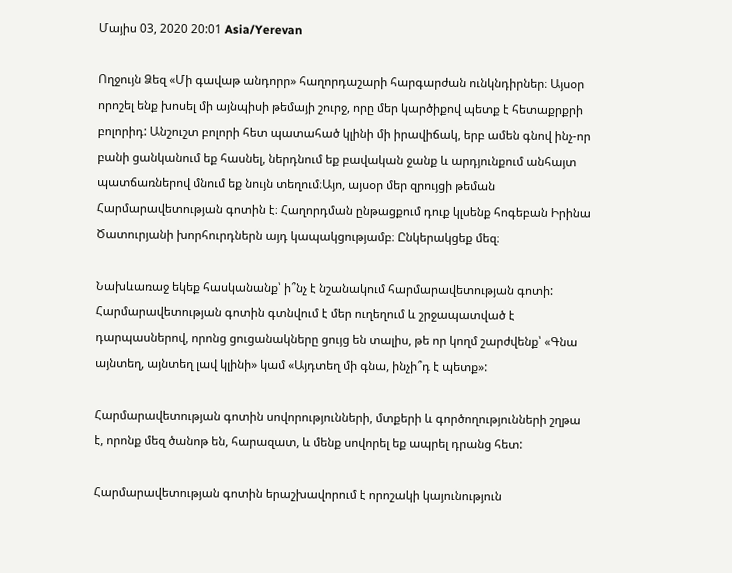Մայիս 03, 2020 20:01 Asia/Yerevan

Ողջույն Ձեզ «Մի գավաթ անդորր» հաղորդաշարի հարգարժան ունկնդիրներ։ Այսօր որոշել ենք խոսել մի այնպիսի թեմայի շուրջ, որը մեր կարծիքով պետք է հետաքրքրի բոլորիդ: Անշուշտ բոլորի հետ պատահած կլինի մի իրավիճակ, երբ ամեն գնով ինչ-որ բանի ցանկանում եք հասնել, ներդնում եք բավական ջանք և արդյունքում անհայտ պատճառներով մնում եք նույն տեղում։Այո, այսօր մեր զրույցի թեման Հարմարավետության գոտին է։ Հաղորդման ընթացքում դուք կլսենք հոգեբան Իրինա Ծատուրյանի խորհուրդներն այդ կապակցությամբ։ Ընկերակցեք մեզ։

Նախևառաջ եկեք հասկանանք՝ ի՞նչ է նշանակում հարմարավետության գոտի: Հարմարավետության գոտին գտնվում է մեր ուղեղում և շրջապատված է դարպասներով, որոնց ցուցանակները ցույց են տալիս, թե որ կողմ շարժվենք՝ «Գնա այնտեղ, այնտեղ լավ կլինի» կամ «Այդտեղ մի գնա, ինչի՞դ է պետք»:

Հարմարավետության գոտին սովորությունների, մտքերի և գործողությունների շղթա է, որոնք մեզ ծանոթ են, հարազատ, և մենք սովորել եք ապրել դրանց հետ:

Հարմարավետության գոտին երաշխավորում է որոշակի կայունություն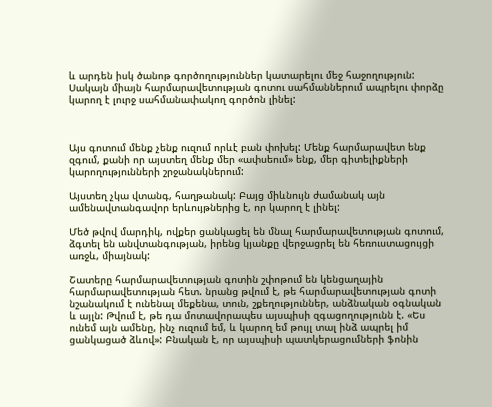և արդեն իսկ ծանոթ գործողություններ կատարելու մեջ հաջողություն: Սակայն միայն հարմարավետության գոտու սահմաններում ապրելու փորձը կարող է լուրջ սահմանափակող գործոն լինել:



Այս գոտում մենք չենք ուզում որևէ բան փոխել: Մենք հարմարավետ ենք զգում, քանի որ այստեղ մենք մեր «ափսեում» ենք, մեր գիտելիքների կարողությունների շրջանակներում:

Այստեղ չկա վտանգ, հաղթանակ: Բայց միևնույն ժամանակ այն ամենավտանգավոր երևույթներից է, որ կարող է լինել:

Մեծ թվով մարդիկ, ովքեր ցանկացել են մնալ հարմարավետության գոտում, ձգտել են անվտանգության, իրենց կյանքը վերջացրել են հեռուստացույցի առջև, միայնակ:

Շատերը հարմարավետության գոտին շփոթում են կենցաղային հարմարավետության հետ. նրանց թվում է, թե հարմարավետության գոտի նշանակում է ունենալ մեքենա, տուն, շքեղություններ, անձնական օգնական և այլն: Թվում է, թե դա մոտավորապես այսպիսի զգացողությունն է. «Ես ունեմ այն ամենը, ինչ ուզում եմ, և կարող եմ թույլ տալ ինձ ապրել իմ ցանկացած ձևով»: Բնական է, որ այսպիսի պատկերացումների ֆոնին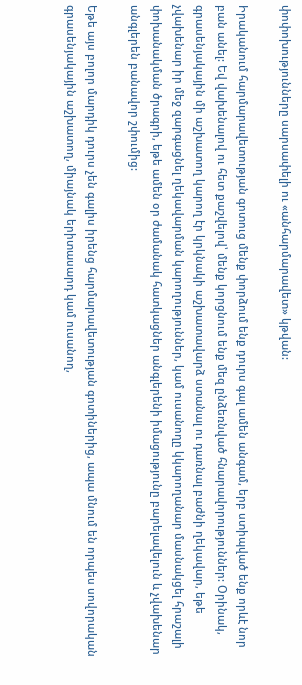փոփոխությունները սարսափելի ու «անհարմարավետ» կթվան:

Իրականում հարմարավետության գոտուց մենք փորձում ենք դուրս գալ ամեն անգամ, երբ ստիպված ենք որևէ նոր բան անել: Եվ վախենալով ու հետ քաշվելով՝ մենք կորցնում ենք մեզ ընձեռնված հնարավորություններ: Օրինակ, գրասենյակային մի աշխատող կարող էր կրկնակի աշխատավարձ ստանալ ու դառնալ բաժնի ղեկավար, եթե չվախենար իր մեջ զարգացնել ղեկավարման կարողություններ, կամ ուսանողը կկարողանար մասնակցել հրաշալի փոխանակման ծրագրի, եթե ամեն օր ժամանակ հատկացներ անգլերենի իմացությունը բարելավելուն և չվախենար անգլերեն բանավոր շփումից:

Եթե այս բոլոր մարդիկ դուրս չեն գալիս իրենց հարմարավետության գոտիներից, ապա մնում են որպես սովորական գրասենյակային աշխատող, միայնակ երիտասարդ կամ ուսանող,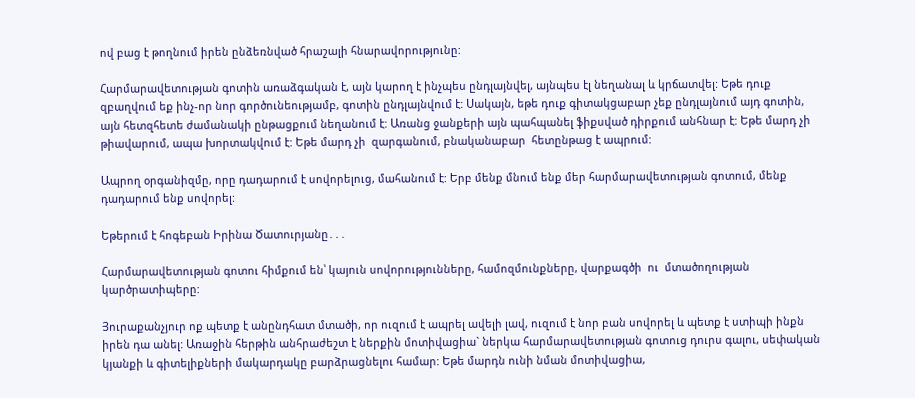ով բաց է թողնում իրեն ընձեռնված հրաշալի հնարավորությունը:

Հարմարավետության գոտին առաձգական է, այն կարող է ինչպես ընդլայնվել, այնպես էլ նեղանալ և կրճատվել: Եթե դուք զբաղվում եք ինչ-որ նոր գործունեությամբ, գոտին ընդլայնվում է: Սակայն, եթե դուք գիտակցաբար չեք ընդլայնում այդ գոտին, այն հետզհետե ժամանակի ընթացքում նեղանում է: Առանց ջանքերի այն պահպանել ֆիքսված դիրքում անհնար է: Եթե մարդ չի թիավարում, ապա խորտակվում է: Եթե մարդ չի  զարգանում, բնականաբար  հետընթաց է ապրում:

Ապրող օրգանիզմը, որը դադարում է սովորելուց, մահանում է: Երբ մենք մնում ենք մեր հարմարավետության գոտում, մենք դադարում ենք սովորել:

Եթերում է հոգեբան Իրինա Ծատուրյանը․․․

Հարմարավետության գոտու հիմքում են՝ կայուն սովորությունները, համոզմունքները, վարքագծի  ու  մտածողության կարծրատիպերը:

Յուրաքանչյուր ոք պետք է անընդհատ մտածի, որ ուզում է ապրել ավելի լավ, ուզում է նոր բան սովորել և պետք է ստիպի ինքն իրեն դա անել: Առաջին հերթին անհրաժեշտ է ներքին մոտիվացիա` ներկա հարմարավետության գոտուց դուրս գալու, սեփական կյանքի և գիտելիքների մակարդակը բարձրացնելու համար: Եթե մարդն ունի նման մոտիվացիա,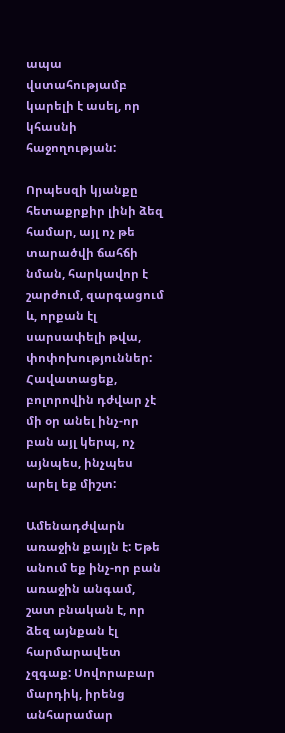ապա վստահությամբ կարելի է ասել, որ կհասնի հաջողության:

Որպեսզի կյանքը հետաքրքիր լինի ձեզ համար, այլ ոչ թե տարածվի ճահճի նման, հարկավոր է շարժում, զարգացում և, որքան էլ սարսափելի թվա, փոփոխություններ: Հավատացեք, բոլորովին դժվար չէ մի օր անել ինչ-որ բան այլ կերպ, ոչ այնպես, ինչպես արել եք միշտ:

Ամենադժվարն առաջին քայլն է: Եթե անում եք ինչ-որ բան առաջին անգամ, շատ բնական է, որ ձեզ այնքան էլ հարմարավետ չզգաք: Սովորաբար մարդիկ, իրենց անհարամար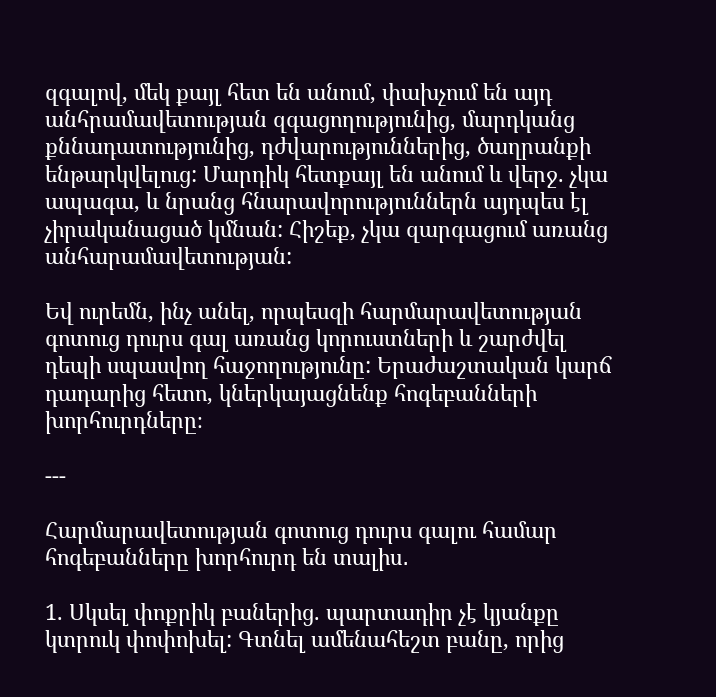զգալով, մեկ քայլ հետ են անում, փախչում են այդ անհրամավետության զգացողությունից, մարդկանց քննադատությունից, դժվարություններից, ծաղրանքի ենթարկվելուց: Մարդիկ հետքայլ են անում և վերջ. չկա ապագա, և նրանց հնարավորություններն այդպես էլ չիրականացած կմնան: Հիշեք, չկա զարգացում առանց անհարամավետության:

Եվ ուրեմն, ինչ անել, որպեսզի հարմարավետության գոտուց դուրս գալ առանց կորուստների և շարժվել դեպի սպասվող հաջողությունը: Երաժաշտական կարճ դադարից հետո, կներկայացնենք հոգեբանների խորհուրդները։

---

Հարմարավետության գոտուց դուրս գալու համար հոգեբանները խորհուրդ են տալիս․

1. Սկսել փոքրիկ բաներից. պարտադիր չէ կյանքը կտրուկ փոփոխել: Գտնել ամենահեշտ բանը, որից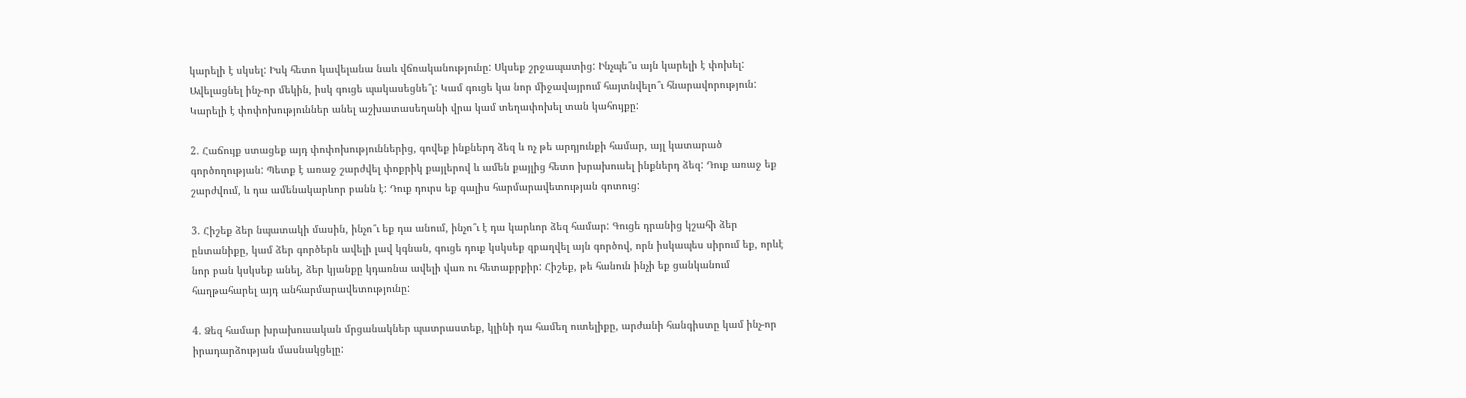կարելի է սկսել: Իսկ հետո կավելանա նաև վճռականությունը: Սկսեք շրջապատից: Ինչպե՞ս այն կարելի է փոխել: Ավելացնել ինչ-որ մեկին, իսկ գուցե պակասեցնե՞լ: Կամ գուցե կա նոր միջավայրում հայտնվելո՞ւ հնարավորություն: Կարելի է փոփոխություններ անել աշխատասեղանի վրա կամ տեղափոխել տան կահույքը:

2. Հաճույք ստացեք այդ փոփոխություններից, գովեք ինքներդ ձեզ և ոչ թե արդյունքի համար, այլ կատարած գործողության: Պետք է առաջ շարժվել փոքրիկ քայլերով և ամեն քայլից հետո խրախուսել ինքներդ ձեզ: Դուք առաջ եք շարժվում, և դա ամենակարևոր բանն է: Դուք դուրս եք գալիս հարմարավետության գոտուց:

3. Հիշեք ձեր նպատակի մասին, ինչո՞ւ եք դա անում, ինչո՞ւ է դա կարևոր ձեզ համար: Գուցե դրանից կշահի ձեր ընտանիքը, կամ ձեր գործերն ավելի լավ կգնան, գուցե դուք կսկսեք զբաղվել այն գործով, որն իսկապես սիրում եք, որևէ նոր բան կսկսեք անել, ձեր կյանքը կդառնա ավելի վառ ու հետաքրքիր: Հիշեք, թե հանուն ինչի եք ցանկանում հաղթահարել այդ անհարմարավետությունը:

4. Ձեզ համար խրախուսական մրցանակներ պատրաստեք, կլինի դա համեղ ուտելիքը, արժանի հանգիստը կամ ինչ-որ իրադարձության մասնակցելը: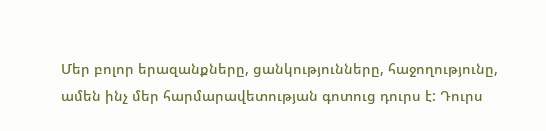Մեր բոլոր երազանքները, ցանկությունները, հաջողությունը, ամեն ինչ մեր հարմարավետության գոտուց դուրս է: Դուրս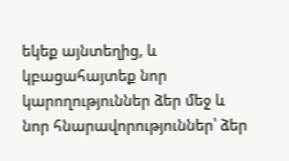եկեք այնտեղից, և կբացահայտեք նոր կարողություններ ձեր մեջ և նոր հնարավորություններ՝ ձեր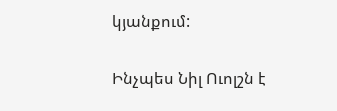կյանքում:

Ինչպես Նիլ Ուոլշն է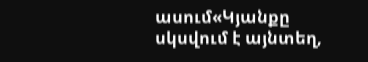ասում«Կյանքը սկսվում է այնտեղ,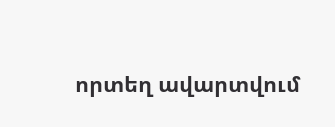որտեղ ավարտվում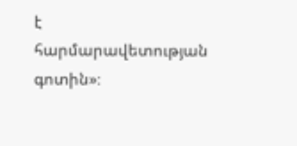է  հարմարավետության գոտին»։